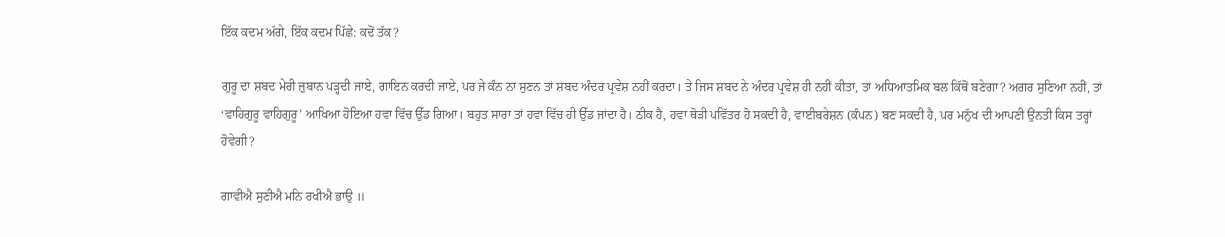ਇੱਕ ਕਦਮ ਅੱਗੇ, ਇੱਕ ਕਦਮ ਪਿੱਛੇ: ਕਦੋਂ ਤੱਕ?

ਗੁਰੂ ਦਾ ਸ਼ਬਦ ਮੇਰੀ ਜ਼ੁਬਾਨ ਪੜ੍ਹਦੀ ਜਾਏ, ਗਾਇਨ ਕਰਦੀ ਜਾਏ, ਪਰ ਜੇ ਕੰਨ ਨਾ ਸੁਣਨ ਤਾਂ ਸ਼ਬਦ ਅੰਦਰ ਪ੍ਰਵੇਸ਼ ਨਹੀਂ ਕਰਦਾ। ਤੇ ਜਿਸ ਸ਼ਬਦ ਨੇ ਅੰਦਰ ਪ੍ਰਵੇਸ਼ ਹੀ ਨਹੀਂ ਕੀਤਾ, ਤਾਂ ਅਧਿਆਤਮਿਕ ਬਲ ਕਿੱਥੋਂ ਬਣੇਗਾ? ਅਗਰ ਸੁਣਿਆ ਨਹੀਂ, ਤਾਂ ‘ਵਾਹਿਗੁਰੂ ਵਾਹਿਗੁਰੂ’ ਆਖਿਆ ਹੋਇਆ ਹਵਾ ਵਿੱਚ ਉੱਡ ਗਿਆ। ਬਹੁਤ ਸਾਰਾ ਤਾਂ ਹਵਾ ਵਿੱਚ ਹੀ ਉੱਡ ਜਾਂਦਾ ਹੈ। ਠੀਕ ਹੈ, ਹਵਾ ਥੋੜੀ ਪਵਿੱਤਰ ਹੋ ਸਕਦੀ ਹੈ, ਵਾਈਬਰੇਸ਼ਨ (ਕੰਪਨ) ਬਣ ਸਕਦੀ ਹੈ, ਪਰ ਮਨੁੱਖ ਦੀ ਆਪਣੀ ਉਂਨਤੀ ਕਿਸ ਤਰ੍ਹਾਂ ਹੋਵੇਗੀ?

ਗਾਵੀਐ ਸੁਣੀਐ ਮਨਿ ਰਖੀਐ ਭਾਉ ॥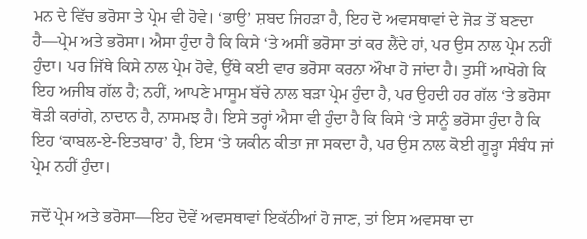ਮਨ ਦੇ ਵਿੱਚ ਭਰੋਸਾ ਤੇ ਪ੍ਰੇਮ ਵੀ ਹੋਵੇ। ‘ਭਾਉ’ ਸ਼ਬਦ ਜਿਹੜਾ ਹੈ, ਇਹ ਦੋ ਅਵਸਥਾਵਾਂ ਦੇ ਜੋੜ ਤੋਂ ਬਣਦਾ ਹੈ—ਪ੍ਰੇਮ ਅਤੇ ਭਰੋਸਾ। ਐਸਾ ਹੁੰਦਾ ਹੈ ਕਿ ਕਿਸੇ ‘ਤੇ ਅਸੀਂ ਭਰੋਸਾ ਤਾਂ ਕਰ ਲੈਂਦੇ ਹਾਂ, ਪਰ ਉਸ ਨਾਲ ਪ੍ਰੇਮ ਨਹੀਂ ਹੁੰਦਾ। ਪਰ ਜਿੱਥੇ ਕਿਸੇ ਨਾਲ ਪ੍ਰੇਮ ਹੋਵੇ, ਉੱਥੇ ਕਈ ਵਾਰ ਭਰੋਸਾ ਕਰਨਾ ਔਖਾ ਹੋ ਜਾਂਦਾ ਹੈ। ਤੁਸੀਂ ਆਖੋਗੇ ਕਿ ਇਹ ਅਜੀਬ ਗੱਲ ਹੈ; ਨਹੀਂ, ਆਪਣੇ ਮਾਸੂਮ ਬੱਚੇ ਨਾਲ ਬੜਾ ਪ੍ਰੇਮ ਹੁੰਦਾ ਹੈ, ਪਰ ਉਹਦੀ ਹਰ ਗੱਲ ‘ਤੇ ਭਰੋਸਾ ਥੋੜੀ ਕਰਾਂਗੇ, ਨਾਦਾਨ ਹੈ, ਨਾਸਮਝ ਹੈ। ਇਸੇ ਤਰ੍ਹਾਂ ਐਸਾ ਵੀ ਹੁੰਦਾ ਹੈ ਕਿ ਕਿਸੇ ‘ਤੇ ਸਾਨੂੰ ਭਰੋਸਾ ਹੁੰਦਾ ਹੈ ਕਿ ਇਹ ‘ਕਾਬਲ-ਏ-ਇਤਬਾਰ’ ਹੈ, ਇਸ ‘ਤੇ ਯਕੀਨ ਕੀਤਾ ਜਾ ਸਕਦਾ ਹੈ, ਪਰ ਉਸ ਨਾਲ ਕੋਈ ਗੂੜ੍ਹਾ ਸੰਬੰਧ ਜਾਂ ਪ੍ਰੇਮ ਨਹੀਂ ਹੁੰਦਾ।

ਜਦੋਂ ਪ੍ਰੇਮ ਅਤੇ ਭਰੋਸਾ—ਇਹ ਦੋਵੇਂ ਅਵਸਥਾਵਾਂ ਇਕੱਠੀਆਂ ਹੋ ਜਾਣ, ਤਾਂ ਇਸ ਅਵਸਥਾ ਦਾ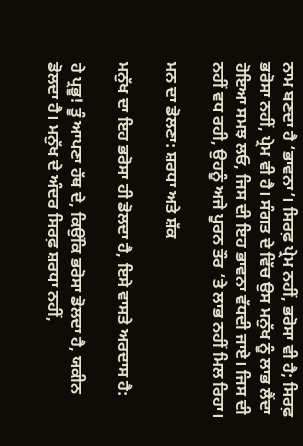ਨਾਮ ਬਣਦਾ ਹੈ ‘ਭਾਵਨਾ’। ਸਿਰਫ਼ ਪ੍ਰੇਮ ਨਹੀਂ, ਭਰੋਸਾ ਵੀ ਹੈ; ਸਿਰਫ਼ ਭਰੋਸਾ ਨਹੀਂ, ਪ੍ਰੇਮ ਵੀ ਹੈ। ਸੰਗਤ ਦੇ ਵਿੱਚ ਉਸ ਮਨੁੱਖ ਨੂੰ ਲਾਭ ਲੈਂਦਾ ਹੋਇਆ ਸਮਝ ਲਓ, ਜਿਸ ਦੀ ਇਹ ਭਾਵਨਾ ਵੱਧਦੀ ਜਾਏ। ਜਿਸ ਦੀ ਨਹੀਂ ਵਧ ਰਹੀ, ਉਹਨੂੰ ਅਜੇ ਪੂਰਨ ਤੌਰ ‘ਤੇ ਲਾਭ ਨਹੀਂ ਮਿਲ ਰਿਹਾ।

ਮਨ ਦਾ ਡੋਲਣਾ: ਸ਼ਰਧਾ ਅਤੇ ਸ਼ੱਕ

ਮਨੁੱਖ ਦਾ ਇਹ ਭਰੋਸਾ ਹੀ ਡੋਲਦਾ ਹੈ, ਇਸੇ ਵਾਸਤੇ ਅਰਦਾਸ ਹੈ:

ਹੇ ਪ੍ਰਭੂ! ਤੂੰ ਆਪਣਾ ਹੱਥ ਦੇ, ਕਿਉਂਕਿ ਭਰੋਸਾ ਡੋਲਦਾ ਹੈ, ਯਕੀਨ ਡੋਲਦਾ ਹੈ। ਮਨੁੱਖ ਦੇ ਅੰਦਰ ਸਿਰਫ਼ ਸ਼ਰਧਾ ਨਹੀਂ,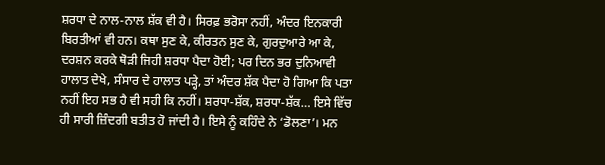ਸ਼ਰਧਾ ਦੇ ਨਾਲ-ਨਾਲ ਸ਼ੱਕ ਵੀ ਹੈ। ਸਿਰਫ਼ ਭਰੋਸਾ ਨਹੀਂ, ਅੰਦਰ ਇਨਕਾਰੀ ਬਿਰਤੀਆਂ ਵੀ ਹਨ। ਕਥਾ ਸੁਣ ਕੇ, ਕੀਰਤਨ ਸੁਣ ਕੇ, ਗੁਰਦੁਆਰੇ ਆ ਕੇ, ਦਰਸ਼ਨ ਕਰਕੇ ਥੋੜੀ ਜਿਹੀ ਸ਼ਰਧਾ ਪੈਦਾ ਹੋਈ; ਪਰ ਦਿਨ ਭਰ ਦੁਨਿਆਵੀ ਹਾਲਾਤ ਦੇਖੇ, ਸੰਸਾਰ ਦੇ ਹਾਲਾਤ ਪੜ੍ਹੇ, ਤਾਂ ਅੰਦਰ ਸ਼ੱਕ ਪੈਦਾ ਹੋ ਗਿਆ ਕਿ ਪਤਾ ਨਹੀਂ ਇਹ ਸਭ ਹੈ ਵੀ ਸਹੀ ਕਿ ਨਹੀਂ। ਸ਼ਰਧਾ-ਸ਼ੱਕ, ਸ਼ਰਧਾ-ਸ਼ੱਕ… ਇਸੇ ਵਿੱਚ ਹੀ ਸਾਰੀ ਜ਼ਿੰਦਗੀ ਬਤੀਤ ਹੋ ਜਾਂਦੀ ਹੈ। ਇਸੇ ਨੂੰ ਕਹਿੰਦੇ ਨੇ ‘ਡੋਲਣਾ’। ਮਨ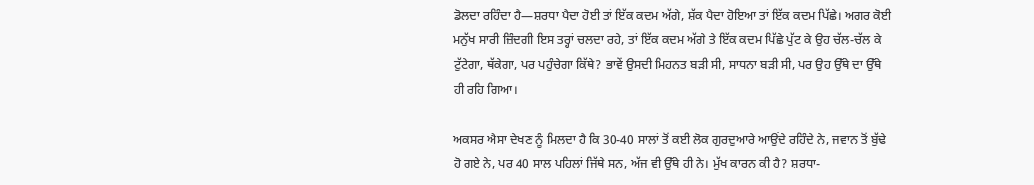ਡੋਲਦਾ ਰਹਿੰਦਾ ਹੈ—ਸ਼ਰਧਾ ਪੈਦਾ ਹੋਈ ਤਾਂ ਇੱਕ ਕਦਮ ਅੱਗੇ, ਸ਼ੱਕ ਪੈਦਾ ਹੋਇਆ ਤਾਂ ਇੱਕ ਕਦਮ ਪਿੱਛੇ। ਅਗਰ ਕੋਈ ਮਨੁੱਖ ਸਾਰੀ ਜ਼ਿੰਦਗੀ ਇਸ ਤਰ੍ਹਾਂ ਚਲਦਾ ਰਹੇ, ਤਾਂ ਇੱਕ ਕਦਮ ਅੱਗੇ ਤੇ ਇੱਕ ਕਦਮ ਪਿੱਛੇ ਪੁੱਟ ਕੇ ਉਹ ਚੱਲ-ਚੱਲ ਕੇ ਟੁੱਟੇਗਾ, ਥੱਕੇਗਾ, ਪਰ ਪਹੁੰਚੇਗਾ ਕਿੱਥੇ? ਭਾਵੇਂ ਉਸਦੀ ਮਿਹਨਤ ਬੜੀ ਸੀ, ਸਾਧਨਾ ਬੜੀ ਸੀ, ਪਰ ਉਹ ਉੱਥੇ ਦਾ ਉੱਥੇ ਹੀ ਰਹਿ ਗਿਆ।

ਅਕਸਰ ਐਸਾ ਦੇਖਣ ਨੂੰ ਮਿਲਦਾ ਹੈ ਕਿ 30-40 ਸਾਲਾਂ ਤੋਂ ਕਈ ਲੋਕ ਗੁਰਦੁਆਰੇ ਆਉਂਦੇ ਰਹਿੰਦੇ ਨੇ, ਜਵਾਨ ਤੋਂ ਬੁੱਢੇ ਹੋ ਗਏ ਨੇ, ਪਰ 40 ਸਾਲ ਪਹਿਲਾਂ ਜਿੱਥੇ ਸਨ, ਅੱਜ ਵੀ ਉੱਥੇ ਹੀ ਨੇ। ਮੁੱਖ ਕਾਰਨ ਕੀ ਹੈ? ਸ਼ਰਧਾ-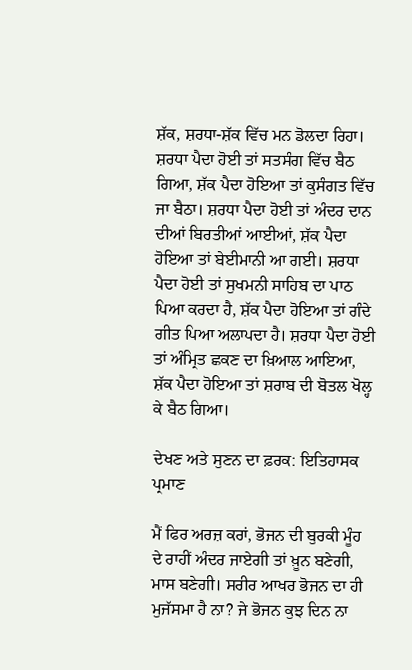ਸ਼ੱਕ, ਸ਼ਰਧਾ-ਸ਼ੱਕ ਵਿੱਚ ਮਨ ਡੋਲਦਾ ਰਿਹਾ। ਸ਼ਰਧਾ ਪੈਦਾ ਹੋਈ ਤਾਂ ਸਤਸੰਗ ਵਿੱਚ ਬੈਠ ਗਿਆ, ਸ਼ੱਕ ਪੈਦਾ ਹੋਇਆ ਤਾਂ ਕੁਸੰਗਤ ਵਿੱਚ ਜਾ ਬੈਠਾ। ਸ਼ਰਧਾ ਪੈਦਾ ਹੋਈ ਤਾਂ ਅੰਦਰ ਦਾਨ ਦੀਆਂ ਬਿਰਤੀਆਂ ਆਈਆਂ, ਸ਼ੱਕ ਪੈਦਾ ਹੋਇਆ ਤਾਂ ਬੇਈਮਾਨੀ ਆ ਗਈ। ਸ਼ਰਧਾ ਪੈਦਾ ਹੋਈ ਤਾਂ ਸੁਖਮਨੀ ਸਾਹਿਬ ਦਾ ਪਾਠ ਪਿਆ ਕਰਦਾ ਹੈ, ਸ਼ੱਕ ਪੈਦਾ ਹੋਇਆ ਤਾਂ ਗੰਦੇ ਗੀਤ ਪਿਆ ਅਲਾਪਦਾ ਹੈ। ਸ਼ਰਧਾ ਪੈਦਾ ਹੋਈ ਤਾਂ ਅੰਮ੍ਰਿਤ ਛਕਣ ਦਾ ਖ਼ਿਆਲ ਆਇਆ, ਸ਼ੱਕ ਪੈਦਾ ਹੋਇਆ ਤਾਂ ਸ਼ਰਾਬ ਦੀ ਬੋਤਲ ਖੋਲ੍ਹ ਕੇ ਬੈਠ ਗਿਆ।

ਦੇਖਣ ਅਤੇ ਸੁਣਨ ਦਾ ਫ਼ਰਕ: ਇਤਿਹਾਸਕ ਪ੍ਰਮਾਣ

ਮੈਂ ਫਿਰ ਅਰਜ਼ ਕਰਾਂ, ਭੋਜਨ ਦੀ ਬੁਰਕੀ ਮੂੰਹ ਦੇ ਰਾਹੀਂ ਅੰਦਰ ਜਾਏਗੀ ਤਾਂ ਖ਼ੂਨ ਬਣੇਗੀ, ਮਾਸ ਬਣੇਗੀ। ਸਰੀਰ ਆਖਰ ਭੋਜਨ ਦਾ ਹੀ ਮੁਜੱਸਮਾ ਹੈ ਨਾ? ਜੇ ਭੋਜਨ ਕੁਝ ਦਿਨ ਨਾ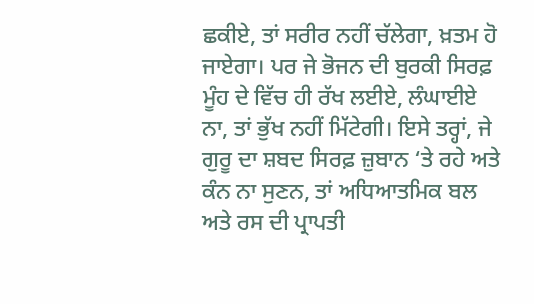ਛਕੀਏ, ਤਾਂ ਸਰੀਰ ਨਹੀਂ ਚੱਲੇਗਾ, ਖ਼ਤਮ ਹੋ ਜਾਏਗਾ। ਪਰ ਜੇ ਭੋਜਨ ਦੀ ਬੁਰਕੀ ਸਿਰਫ਼ ਮੂੰਹ ਦੇ ਵਿੱਚ ਹੀ ਰੱਖ ਲਈਏ, ਲੰਘਾਈਏ ਨਾ, ਤਾਂ ਭੁੱਖ ਨਹੀਂ ਮਿੱਟੇਗੀ। ਇਸੇ ਤਰ੍ਹਾਂ, ਜੇ ਗੁਰੂ ਦਾ ਸ਼ਬਦ ਸਿਰਫ਼ ਜ਼ੁਬਾਨ ‘ਤੇ ਰਹੇ ਅਤੇ ਕੰਨ ਨਾ ਸੁਣਨ, ਤਾਂ ਅਧਿਆਤਮਿਕ ਬਲ ਅਤੇ ਰਸ ਦੀ ਪ੍ਰਾਪਤੀ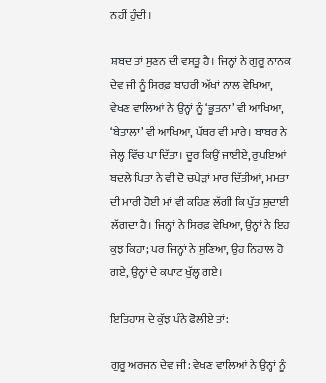ਨਹੀਂ ਹੁੰਦੀ।

ਸ਼ਬਦ ਤਾਂ ਸੁਣਨ ਦੀ ਵਸਤੂ ਹੈ। ਜਿਨ੍ਹਾਂ ਨੇ ਗੁਰੂ ਨਾਨਕ ਦੇਵ ਜੀ ਨੂੰ ਸਿਰਫ਼ ਬਾਹਰੀ ਅੱਖਾਂ ਨਾਲ ਵੇਖਿਆ, ਵੇਖਣ ਵਾਲਿਆਂ ਨੇ ਉਨ੍ਹਾਂ ਨੂੰ ‘ਭੂਤਨਾ’ ਵੀ ਆਖਿਆ, ‘ਬੇਤਾਲਾ’ ਵੀ ਆਖਿਆ, ਪੱਥਰ ਵੀ ਮਾਰੇ। ਬਾਬਰ ਨੇ ਜੇਲ੍ਹ ਵਿੱਚ ਪਾ ਦਿੱਤਾ। ਦੂਰ ਕਿਉਂ ਜਾਈਏ, ਰੁਪਇਆਂ ਬਦਲੇ ਪਿਤਾ ਨੇ ਵੀ ਦੋ ਚਪੇੜਾਂ ਮਾਰ ਦਿੱਤੀਆਂ, ਮਮਤਾ ਦੀ ਮਾਰੀ ਹੋਈ ਮਾਂ ਵੀ ਕਹਿਣ ਲੱਗੀ ਕਿ ਪੁੱਤ ਸ਼ੁਦਾਈ ਲੱਗਦਾ ਹੈ। ਜਿਨ੍ਹਾਂ ਨੇ ਸਿਰਫ਼ ਵੇਖਿਆ, ਉਨ੍ਹਾਂ ਨੇ ਇਹ ਕੁਝ ਕਿਹਾ; ਪਰ ਜਿਨ੍ਹਾਂ ਨੇ ਸੁਣਿਆ, ਉਹ ਨਿਹਾਲ ਹੋ ਗਏ, ਉਨ੍ਹਾਂ ਦੇ ਕਪਾਟ ਖੁੱਲ੍ਹ ਗਏ।

ਇਤਿਹਾਸ ਦੇ ਕੁੱਝ ਪੰਨੇ ਫੋਲੀਏ ਤਾਂ:

ਗੁਰੂ ਅਰਜਨ ਦੇਵ ਜੀ: ਵੇਖਣ ਵਾਲਿਆਂ ਨੇ ਉਨ੍ਹਾਂ ਨੂੰ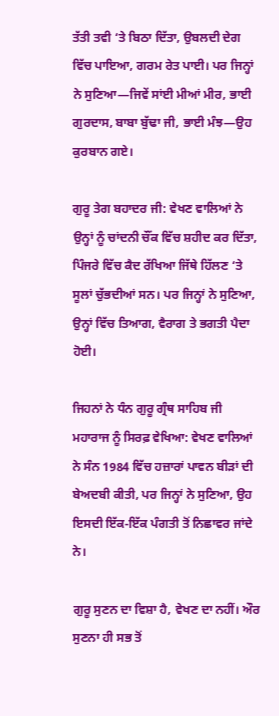ਤੱਤੀ ਤਵੀ ‘ਤੇ ਬਿਠਾ ਦਿੱਤਾ, ਉਬਲਦੀ ਦੇਗ ਵਿੱਚ ਪਾਇਆ, ਗਰਮ ਰੇਤ ਪਾਈ। ਪਰ ਜਿਨ੍ਹਾਂ ਨੇ ਸੁਣਿਆ—ਜਿਵੇਂ ਸਾਂਈ ਮੀਆਂ ਮੀਰ, ਭਾਈ ਗੁਰਦਾਸ, ਬਾਬਾ ਬੁੱਢਾ ਜੀ, ਭਾਈ ਮੰਝ—ਉਹ ਕੁਰਬਾਨ ਗਏ।

ਗੁਰੂ ਤੇਗ ਬਹਾਦਰ ਜੀ: ਵੇਖਣ ਵਾਲਿਆਂ ਨੇ ਉਨ੍ਹਾਂ ਨੂੰ ਚਾਂਦਨੀ ਚੌਂਕ ਵਿੱਚ ਸ਼ਹੀਦ ਕਰ ਦਿੱਤਾ, ਪਿੰਜਰੇ ਵਿੱਚ ਕੈਦ ਰੱਖਿਆ ਜਿੱਥੇ ਹਿੱਲਣ ‘ਤੇ ਸੂਲਾਂ ਚੁੱਭਦੀਆਂ ਸਨ। ਪਰ ਜਿਨ੍ਹਾਂ ਨੇ ਸੁਣਿਆ, ਉਨ੍ਹਾਂ ਵਿੱਚ ਤਿਆਗ, ਵੈਰਾਗ ਤੇ ਭਗਤੀ ਪੈਦਾ ਹੋਈ।

ਜਿਹਨਾਂ ਨੇ ਧੰਨ ਗੁਰੂ ਗ੍ਰੰਥ ਸਾਹਿਬ ਜੀ ਮਹਾਰਾਜ ਨੂੰ ਸਿਰਫ਼ ਵੇਖਿਆ: ਵੇਖਣ ਵਾਲਿਆਂ ਨੇ ਸੰਨ 1984 ਵਿੱਚ ਹਜ਼ਾਰਾਂ ਪਾਵਨ ਬੀੜਾਂ ਦੀ ਬੇਅਦਬੀ ਕੀਤੀ, ਪਰ ਜਿਨ੍ਹਾਂ ਨੇ ਸੁਣਿਆ, ਉਹ ਇਸਦੀ ਇੱਕ-ਇੱਕ ਪੰਗਤੀ ਤੋਂ ਨਿਛਾਵਰ ਜਾਂਦੇ ਨੇ।

ਗੁਰੂ ਸੁਣਨ ਦਾ ਵਿਸ਼ਾ ਹੈ, ਵੇਖਣ ਦਾ ਨਹੀਂ। ਔਰ ਸੁਣਨਾ ਹੀ ਸਭ ਤੋਂ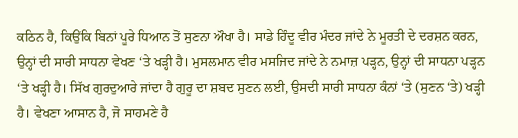ਕਠਿਨ ਹੈ, ਕਿਉਂਕਿ ਬਿਨਾਂ ਪੂਰੇ ਧਿਆਨ ਤੋਂ ਸੁਣਨਾ ਔਖਾ ਹੈ। ਸਾਡੇ ਹਿੰਦੂ ਵੀਰ ਮੰਦਰ ਜਾਂਦੇ ਨੇ ਮੂਰਤੀ ਦੇ ਦਰਸ਼ਨ ਕਰਨ, ਉਨ੍ਹਾਂ ਦੀ ਸਾਰੀ ਸਾਧਨਾ ਵੇਖਣ ‘ਤੇ ਖੜ੍ਹੀ ਹੈ। ਮੁਸਲਮਾਨ ਵੀਰ ਮਸਜਿਦ ਜਾਂਦੇ ਨੇ ਨਮਾਜ਼ ਪੜ੍ਹਨ, ਉਨ੍ਹਾਂ ਦੀ ਸਾਧਨਾ ਪੜ੍ਹਨ ‘ਤੇ ਖੜ੍ਹੀ ਹੈ। ਸਿੱਖ ਗੁਰਦੁਆਰੇ ਜਾਂਦਾ ਹੈ ਗੁਰੂ ਦਾ ਸ਼ਬਦ ਸੁਣਨ ਲਈ, ਉਸਦੀ ਸਾਰੀ ਸਾਧਨਾ ਕੰਨਾਂ ‘ਤੇ (ਸੁਣਨ ‘ਤੇ) ਖੜ੍ਹੀ ਹੈ। ਵੇਖਣਾ ਆਸਾਨ ਹੈ, ਜੋ ਸਾਹਮਣੇ ਹੈ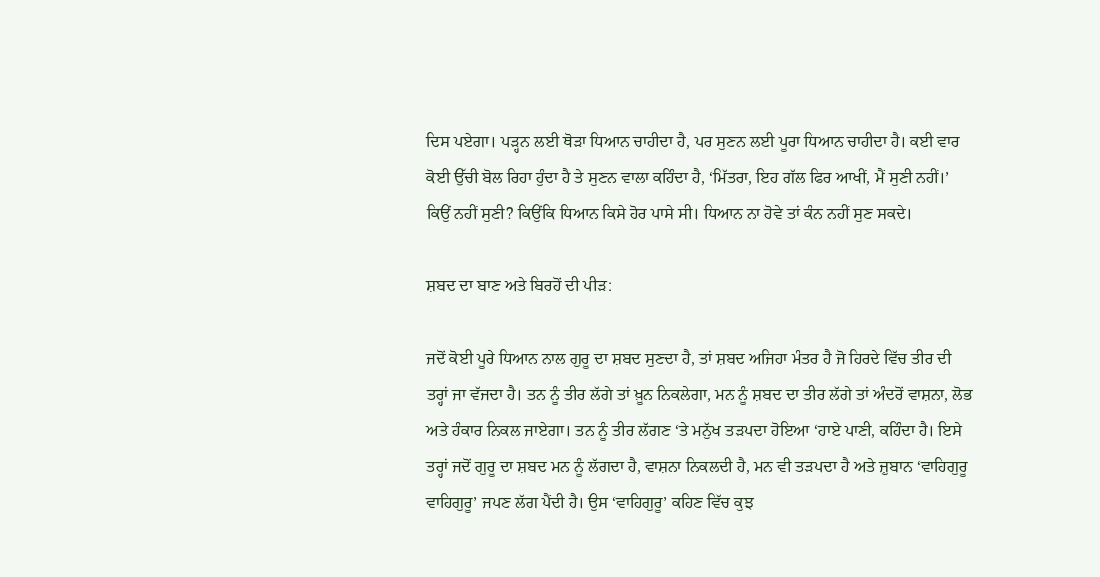ਦਿਸ ਪਏਗਾ। ਪੜ੍ਹਨ ਲਈ ਥੋੜਾ ਧਿਆਨ ਚਾਹੀਦਾ ਹੈ, ਪਰ ਸੁਣਨ ਲਈ ਪੂਰਾ ਧਿਆਨ ਚਾਹੀਦਾ ਹੈ। ਕਈ ਵਾਰ ਕੋਈ ਉੱਚੀ ਬੋਲ ਰਿਹਾ ਹੁੰਦਾ ਹੈ ਤੇ ਸੁਣਨ ਵਾਲਾ ਕਹਿੰਦਾ ਹੈ, ‘ਮਿੱਤਰਾ, ਇਹ ਗੱਲ ਫਿਰ ਆਖੀਂ, ਮੈਂ ਸੁਣੀ ਨਹੀਂ।’ ਕਿਉਂ ਨਹੀਂ ਸੁਣੀ? ਕਿਉਂਕਿ ਧਿਆਨ ਕਿਸੇ ਹੋਰ ਪਾਸੇ ਸੀ। ਧਿਆਨ ਨਾ ਹੋਵੇ ਤਾਂ ਕੰਨ ਨਹੀਂ ਸੁਣ ਸਕਦੇ।

ਸ਼ਬਦ ਦਾ ਬਾਣ ਅਤੇ ਬਿਰਹੋਂ ਦੀ ਪੀੜ:

ਜਦੋਂ ਕੋਈ ਪੂਰੇ ਧਿਆਨ ਨਾਲ ਗੁਰੂ ਦਾ ਸ਼ਬਦ ਸੁਣਦਾ ਹੈ, ਤਾਂ ਸ਼ਬਦ ਅਜਿਹਾ ਮੰਤਰ ਹੈ ਜੋ ਹਿਰਦੇ ਵਿੱਚ ਤੀਰ ਦੀ ਤਰ੍ਹਾਂ ਜਾ ਵੱਜਦਾ ਹੈ। ਤਨ ਨੂੰ ਤੀਰ ਲੱਗੇ ਤਾਂ ਖ਼ੂਨ ਨਿਕਲੇਗਾ, ਮਨ ਨੂੰ ਸ਼ਬਦ ਦਾ ਤੀਰ ਲੱਗੇ ਤਾਂ ਅੰਦਰੋਂ ਵਾਸ਼ਨਾ, ਲੋਭ ਅਤੇ ਹੰਕਾਰ ਨਿਕਲ ਜਾਏਗਾ। ਤਨ ਨੂੰ ਤੀਰ ਲੱਗਣ ‘ਤੇ ਮਨੁੱਖ ਤੜਪਦਾ ਹੋਇਆ ‘ਹਾਏ ਪਾਣੀ, ਕਹਿੰਦਾ ਹੈ। ਇਸੇ ਤਰ੍ਹਾਂ ਜਦੋਂ ਗੁਰੂ ਦਾ ਸ਼ਬਦ ਮਨ ਨੂੰ ਲੱਗਦਾ ਹੈ, ਵਾਸ਼ਨਾ ਨਿਕਲਦੀ ਹੈ, ਮਨ ਵੀ ਤੜਪਦਾ ਹੈ ਅਤੇ ਜ਼ੁਬਾਨ ‘ਵਾਹਿਗੁਰੂ ਵਾਹਿਗੁਰੂ’ ਜਪਣ ਲੱਗ ਪੈਂਦੀ ਹੈ। ਉਸ ‘ਵਾਹਿਗੁਰੂ’ ਕਹਿਣ ਵਿੱਚ ਕੁਝ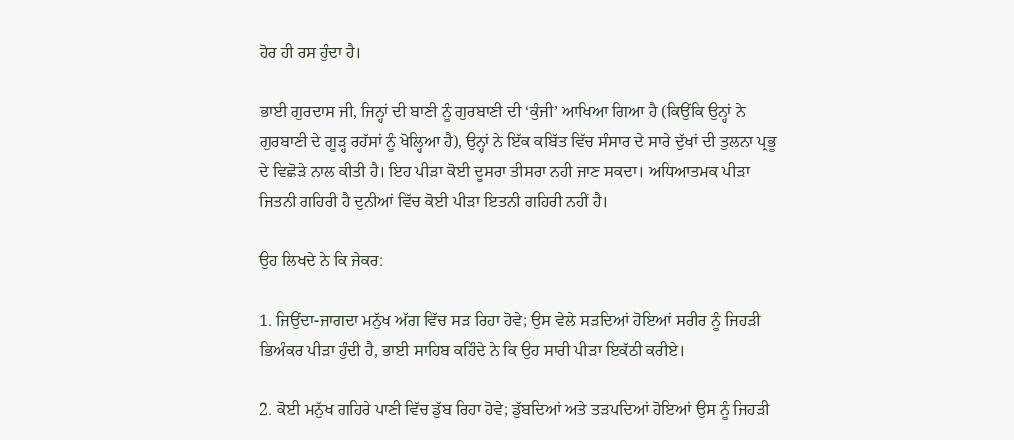ਹੋਰ ਹੀ ਰਸ ਹੁੰਦਾ ਹੈ।

ਭਾਈ ਗੁਰਦਾਸ ਜੀ, ਜਿਨ੍ਹਾਂ ਦੀ ਬਾਣੀ ਨੂੰ ਗੁਰਬਾਣੀ ਦੀ ‘ਕੁੰਜੀ’ ਆਖਿਆ ਗਿਆ ਹੈ (ਕਿਉਂਕਿ ਉਨ੍ਹਾਂ ਨੇ ਗੁਰਬਾਣੀ ਦੇ ਗੂੜ੍ਹ ਰਹੱਸਾਂ ਨੂੰ ਖੋਲ੍ਹਿਆ ਹੈ), ਉਨ੍ਹਾਂ ਨੇ ਇੱਕ ਕਬਿੱਤ ਵਿੱਚ ਸੰਸਾਰ ਦੇ ਸਾਰੇ ਦੁੱਖਾਂ ਦੀ ਤੁਲਨਾ ਪ੍ਰਭੂ ਦੇ ਵਿਛੋੜੇ ਨਾਲ ਕੀਤੀ ਹੈ। ਇਹ ਪੀੜਾ ਕੋਈ ਦੂਸਰਾ ਤੀਸਰਾ ਨਹੀ ਜਾਣ ਸਕਦਾ। ਅਧਿਆਤਮਕ ਪੀੜਾ ਜਿਤਨੀ ਗਹਿਰੀ ਹੈ ਦੁਨੀਆਂ ਵਿੱਚ ਕੋਈ ਪੀੜਾ ਇਤਨੀ ਗਹਿਰੀ ਨਹੀਂ ਹੈ।

ਉਹ ਲਿਖਦੇ ਨੇ ਕਿ ਜੇਕਰ:

1. ਜਿਉਂਦਾ-ਜਾਗਦਾ ਮਨੁੱਖ ਅੱਗ ਵਿੱਚ ਸੜ ਰਿਹਾ ਹੋਵੇ; ਉਸ ਵੇਲੇ ਸੜਦਿਆਂ ਹੋਇਆਂ ਸਰੀਰ ਨੂੰ ਜਿਹੜੀ ਭਿਅੰਕਰ ਪੀੜਾ ਹੁੰਦੀ ਹੈ, ਭਾਈ ਸਾਹਿਬ ਕਹਿੰਦੇ ਨੇ ਕਿ ਉਹ ਸਾਰੀ ਪੀੜਾ ਇਕੱਠੀ ਕਰੀਏ।

2. ਕੋਈ ਮਨੁੱਖ ਗਹਿਰੇ ਪਾਣੀ ਵਿੱਚ ਡੁੱਬ ਰਿਹਾ ਹੋਵੇ; ਡੁੱਬਦਿਆਂ ਅਤੇ ਤੜਪਦਿਆਂ ਹੋਇਆਂ ਉਸ ਨੂੰ ਜਿਹੜੀ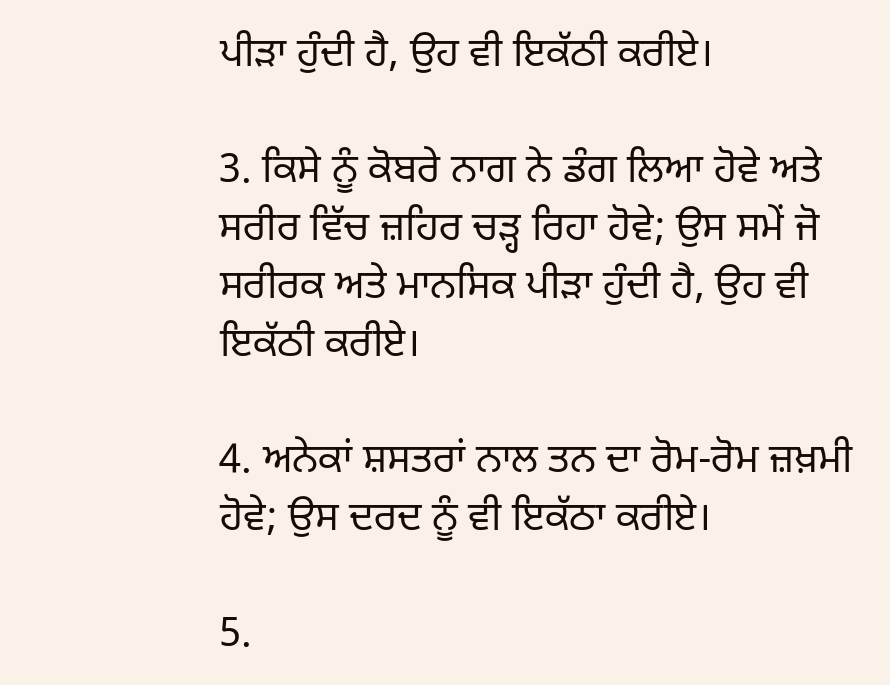ਪੀੜਾ ਹੁੰਦੀ ਹੈ, ਉਹ ਵੀ ਇਕੱਠੀ ਕਰੀਏ।

3. ਕਿਸੇ ਨੂੰ ਕੋਬਰੇ ਨਾਗ ਨੇ ਡੰਗ ਲਿਆ ਹੋਵੇ ਅਤੇ ਸਰੀਰ ਵਿੱਚ ਜ਼ਹਿਰ ਚੜ੍ਹ ਰਿਹਾ ਹੋਵੇ; ਉਸ ਸਮੇਂ ਜੋ ਸਰੀਰਕ ਅਤੇ ਮਾਨਸਿਕ ਪੀੜਾ ਹੁੰਦੀ ਹੈ, ਉਹ ਵੀ ਇਕੱਠੀ ਕਰੀਏ।

4. ਅਨੇਕਾਂ ਸ਼ਸਤਰਾਂ ਨਾਲ ਤਨ ਦਾ ਰੋਮ-ਰੋਮ ਜ਼ਖ਼ਮੀ ਹੋਵੇ; ਉਸ ਦਰਦ ਨੂੰ ਵੀ ਇਕੱਠਾ ਕਰੀਏ।

5.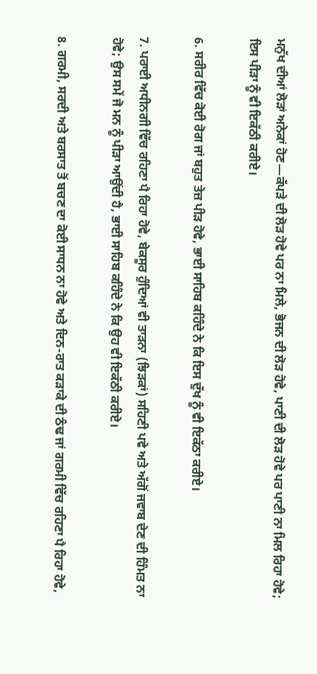ਮਨੁੱਖ ਦੀਆਂ ਲੋੜਾਂ ਅਨੇਕਾਂ ਹੋਣ—ਕੱਪੜੇ ਦੀ ਲੋੜ ਹੋਵੇ ਪਰ ਨਾ ਮਿਲੇ, ਭੋਜਨ ਦੀ ਲੋੜ ਹੋਵੇ, ਪਾਣੀ ਦੀ ਲੋੜ ਹੋਵੇ ਪਰ ਪਾਣੀ ਨਾ ਮਿਲ ਰਿਹਾ ਹੋਵੇ; ਇਸ ਪੀੜਾ ਨੂੰ ਵੀ ਇਕੱਠੀ ਕਰੀਏ।

6. ਸਰੀਰ ਵਿੱਚ ਕੋਈ ਰੋਗ ਜਾਂ ਬਹੁਤ ਤੇਜ਼ ਪੀੜ ਹੋਵੇ, ਭਾਈ ਸਾਹਿਬ ਕਹਿੰਦੇ ਨੇ ਕਿ ਇਸ ਦੁੱਖ ਨੂੰ ਵੀ ਇਕੱਠਾ ਕਰੀਏ।

7. ਪਰਾਈ ਅਧੀਨਗੀ ਵਿੱਚ ਰਹਿਣਾ ਪੈ ਰਿਹਾ ਹੋਵੇ, ਬੇਕਸੂਰ ਹੁੰਦਿਆਂ ਵੀ ਤਾੜਨਾ (ਝਿੜਕਾਂ) ਸਹਿਣੀ ਪਵੇ ਅਤੇ ਅੱਗੋਂ ਜਵਾਬ ਦੇਣ ਦੀ ਹਿੰਮਤ ਨਾ ਹੋਵੇ; ਉਸ ਸਮੇਂ ਜੋ ਮਨ ਨੂੰ ਪੀੜਾ ਆਉਂਦੀ ਹੈ, ਭਾਈ ਸਾਹਿਬ ਕਹਿੰਦੇ ਨੇ ਕਿ ਉਹ ਵੀ ਇਕੱਠੀ ਕਰੀਏ।

8. ਗਰਮੀ, ਸਰਦੀ ਅਤੇ ਬਰਸਾਤ ਤੋਂ ਬਚਣ ਦਾ ਕੋਈ ਸਾਧਨ ਨਾ ਹੋਵੇ ਅਤੇ ਦਿਨ-ਰਾਤ ਕੜਾਕੇ ਦੀ ਠੰਢ ਜਾਂ ਗਰਮੀ ਵਿੱਚ ਰਹਿਣਾ ਪੈ ਰਿਹਾ ਹੋਵੇ,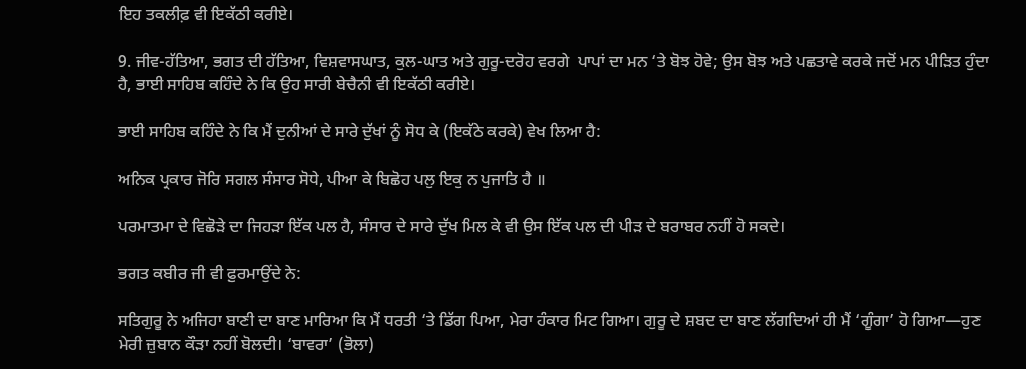ਇਹ ਤਕਲੀਫ਼ ਵੀ ਇਕੱਠੀ ਕਰੀਏ।

9. ਜੀਵ-ਹੱਤਿਆ, ਭਗਤ ਦੀ ਹੱਤਿਆ, ਵਿਸ਼ਵਾਸਘਾਤ, ਕੁਲ-ਘਾਤ ਅਤੇ ਗੁਰੂ-ਦਰੋਹ ਵਰਗੇ  ਪਾਪਾਂ ਦਾ ਮਨ ‘ਤੇ ਬੋਝ ਹੋਵੇ; ਉਸ ਬੋਝ ਅਤੇ ਪਛਤਾਵੇ ਕਰਕੇ ਜਦੋਂ ਮਨ ਪੀੜਿਤ ਹੁੰਦਾ ਹੈ, ਭਾਈ ਸਾਹਿਬ ਕਹਿੰਦੇ ਨੇ ਕਿ ਉਹ ਸਾਰੀ ਬੇਚੈਨੀ ਵੀ ਇਕੱਠੀ ਕਰੀਏ।

ਭਾਈ ਸਾਹਿਬ ਕਹਿੰਦੇ ਨੇ ਕਿ ਮੈਂ ਦੁਨੀਆਂ ਦੇ ਸਾਰੇ ਦੁੱਖਾਂ ਨੂੰ ਸੋਧ ਕੇ (ਇਕੱਠੇ ਕਰਕੇ) ਵੇਖ ਲਿਆ ਹੈ:

ਅਨਿਕ ਪ੍ਰਕਾਰ ਜੋਰਿ ਸਗਲ ਸੰਸਾਰ ਸੋਧੇ, ਪੀਆ ਕੇ ਬਿਛੋਹ ਪਲੁ ਇਕੁ ਨ ਪੁਜਾਤਿ ਹੈ ॥

ਪਰਮਾਤਮਾ ਦੇ ਵਿਛੋੜੇ ਦਾ ਜਿਹੜਾ ਇੱਕ ਪਲ ਹੈ, ਸੰਸਾਰ ਦੇ ਸਾਰੇ ਦੁੱਖ ਮਿਲ ਕੇ ਵੀ ਉਸ ਇੱਕ ਪਲ ਦੀ ਪੀੜ ਦੇ ਬਰਾਬਰ ਨਹੀਂ ਹੋ ਸਕਦੇ।

ਭਗਤ ਕਬੀਰ ਜੀ ਵੀ ਫ਼ੁਰਮਾਉਂਦੇ ਨੇ:

ਸਤਿਗੁਰੂ ਨੇ ਅਜਿਹਾ ਬਾਣੀ ਦਾ ਬਾਣ ਮਾਰਿਆ ਕਿ ਮੈਂ ਧਰਤੀ ‘ਤੇ ਡਿੱਗ ਪਿਆ, ਮੇਰਾ ਹੰਕਾਰ ਮਿਟ ਗਿਆ। ਗੁਰੂ ਦੇ ਸ਼ਬਦ ਦਾ ਬਾਣ ਲੱਗਦਿਆਂ ਹੀ ਮੈਂ ‘ਗੂੰਗਾ’ ਹੋ ਗਿਆ—ਹੁਣ ਮੇਰੀ ਜ਼ੁਬਾਨ ਕੌੜਾ ਨਹੀਂ ਬੋਲਦੀ। ‘ਬਾਵਰਾ’ (ਭੋਲਾ)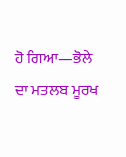ਹੋ ਗਿਆ—ਭੋਲੇ ਦਾ ਮਤਲਬ ਮੂਰਖ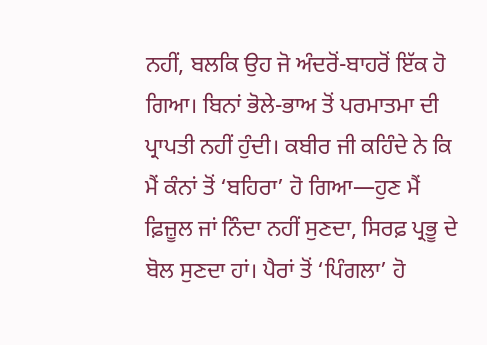ਨਹੀਂ, ਬਲਕਿ ਉਹ ਜੋ ਅੰਦਰੋਂ-ਬਾਹਰੋਂ ਇੱਕ ਹੋ ਗਿਆ। ਬਿਨਾਂ ਭੋਲੇ-ਭਾਅ ਤੋਂ ਪਰਮਾਤਮਾ ਦੀ ਪ੍ਰਾਪਤੀ ਨਹੀਂ ਹੁੰਦੀ। ਕਬੀਰ ਜੀ ਕਹਿੰਦੇ ਨੇ ਕਿ ਮੈਂ ਕੰਨਾਂ ਤੋਂ ‘ਬਹਿਰਾ’ ਹੋ ਗਿਆ—ਹੁਣ ਮੈਂ ਫ਼ਿਜ਼ੂਲ ਜਾਂ ਨਿੰਦਾ ਨਹੀਂ ਸੁਣਦਾ, ਸਿਰਫ਼ ਪ੍ਰਭੂ ਦੇ ਬੋਲ ਸੁਣਦਾ ਹਾਂ। ਪੈਰਾਂ ਤੋਂ ‘ਪਿੰਗਲਾ’ ਹੋ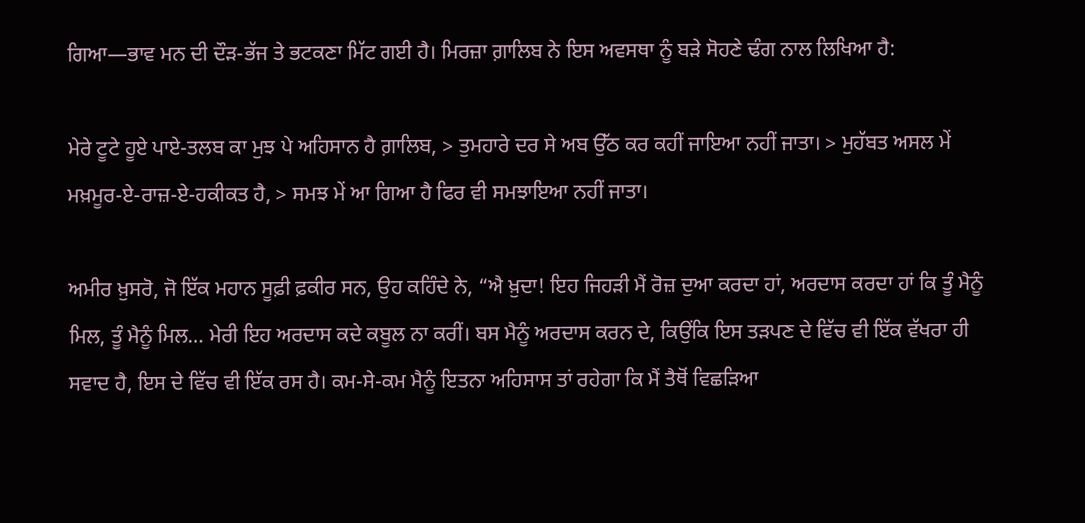ਗਿਆ—ਭਾਵ ਮਨ ਦੀ ਦੌੜ-ਭੱਜ ਤੇ ਭਟਕਣਾ ਮਿੱਟ ਗਈ ਹੈ। ਮਿਰਜ਼ਾ ਗ਼ਾਲਿਬ ਨੇ ਇਸ ਅਵਸਥਾ ਨੂੰ ਬੜੇ ਸੋਹਣੇ ਢੰਗ ਨਾਲ ਲਿਖਿਆ ਹੈ:

ਮੇਰੇ ਟੂਟੇ ਹੂਏ ਪਾਏ-ਤਲਬ ਕਾ ਮੁਝ ਪੇ ਅਹਿਸਾਨ ਹੈ ਗ਼ਾਲਿਬ, > ਤੁਮਹਾਰੇ ਦਰ ਸੇ ਅਬ ਉੱਠ ਕਰ ਕਹੀਂ ਜਾਇਆ ਨਹੀਂ ਜਾਤਾ। > ਮੁਹੱਬਤ ਅਸਲ ਮੇਂ ਮਖ਼ਮੂਰ-ਏ-ਰਾਜ਼-ਏ-ਹਕੀਕਤ ਹੈ, > ਸਮਝ ਮੇਂ ਆ ਗਿਆ ਹੈ ਫਿਰ ਵੀ ਸਮਝਾਇਆ ਨਹੀਂ ਜਾਤਾ।

ਅਮੀਰ ਖ਼ੁਸਰੋ, ਜੋ ਇੱਕ ਮਹਾਨ ਸੂਫ਼ੀ ਫ਼ਕੀਰ ਸਨ, ਉਹ ਕਹਿੰਦੇ ਨੇ, “ਐ ਖ਼ੁਦਾ! ਇਹ ਜਿਹੜੀ ਮੈਂ ਰੋਜ਼ ਦੁਆ ਕਰਦਾ ਹਾਂ, ਅਰਦਾਸ ਕਰਦਾ ਹਾਂ ਕਿ ਤੂੰ ਮੈਨੂੰ ਮਿਲ, ਤੂੰ ਮੈਨੂੰ ਮਿਲ… ਮੇਰੀ ਇਹ ਅਰਦਾਸ ਕਦੇ ਕਬੂਲ ਨਾ ਕਰੀਂ। ਬਸ ਮੈਨੂੰ ਅਰਦਾਸ ਕਰਨ ਦੇ, ਕਿਉਂਕਿ ਇਸ ਤੜਪਣ ਦੇ ਵਿੱਚ ਵੀ ਇੱਕ ਵੱਖਰਾ ਹੀ ਸਵਾਦ ਹੈ, ਇਸ ਦੇ ਵਿੱਚ ਵੀ ਇੱਕ ਰਸ ਹੈ। ਕਮ-ਸੇ-ਕਮ ਮੈਨੂੰ ਇਤਨਾ ਅਹਿਸਾਸ ਤਾਂ ਰਹੇਗਾ ਕਿ ਮੈਂ ਤੈਥੋਂ ਵਿਛੜਿਆ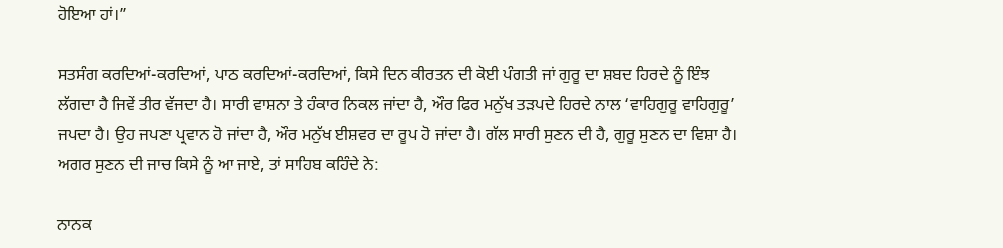ਹੋਇਆ ਹਾਂ।”

ਸਤਸੰਗ ਕਰਦਿਆਂ-ਕਰਦਿਆਂ, ਪਾਠ ਕਰਦਿਆਂ-ਕਰਦਿਆਂ, ਕਿਸੇ ਦਿਨ ਕੀਰਤਨ ਦੀ ਕੋਈ ਪੰਗਤੀ ਜਾਂ ਗੁਰੂ ਦਾ ਸ਼ਬਦ ਹਿਰਦੇ ਨੂੰ ਇੰਝ ਲੱਗਦਾ ਹੈ ਜਿਵੇਂ ਤੀਰ ਵੱਜਦਾ ਹੈ। ਸਾਰੀ ਵਾਸ਼ਨਾ ਤੇ ਹੰਕਾਰ ਨਿਕਲ ਜਾਂਦਾ ਹੈ, ਔਰ ਫਿਰ ਮਨੁੱਖ ਤੜਪਦੇ ਹਿਰਦੇ ਨਾਲ ‘ਵਾਹਿਗੁਰੂ ਵਾਹਿਗੁਰੂ’ ਜਪਦਾ ਹੈ। ਉਹ ਜਪਣਾ ਪ੍ਰਵਾਨ ਹੋ ਜਾਂਦਾ ਹੈ, ਔਰ ਮਨੁੱਖ ਈਸ਼ਵਰ ਦਾ ਰੂਪ ਹੋ ਜਾਂਦਾ ਹੈ। ਗੱਲ ਸਾਰੀ ਸੁਣਨ ਦੀ ਹੈ, ਗੁਰੂ ਸੁਣਨ ਦਾ ਵਿਸ਼ਾ ਹੈ। ਅਗਰ ਸੁਣਨ ਦੀ ਜਾਚ ਕਿਸੇ ਨੂੰ ਆ ਜਾਏ, ਤਾਂ ਸਾਹਿਬ ਕਹਿੰਦੇ ਨੇ:

ਨਾਨਕ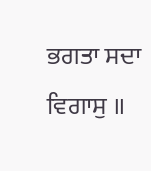ਭਗਤਾ ਸਦਾ ਵਿਗਾਸੁ ॥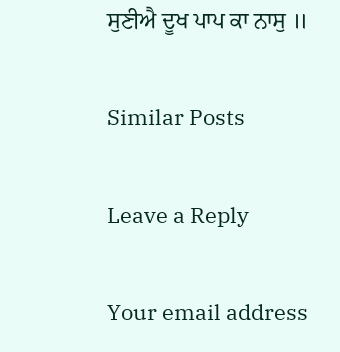ਸੁਣੀਐ ਦੂਖ ਪਾਪ ਕਾ ਨਾਸੁ ॥

Similar Posts

Leave a Reply

Your email address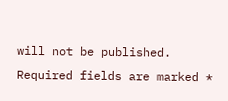will not be published. Required fields are marked *